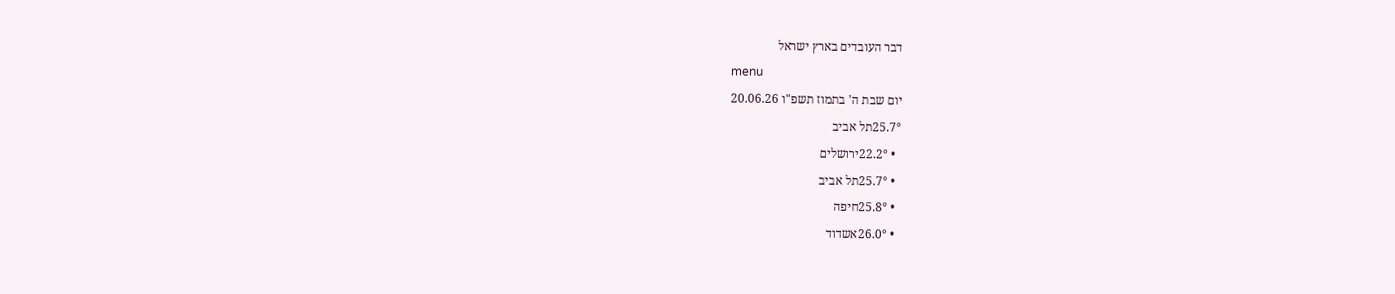דבר העובדים בארץ ישראל
menu
יום שבת ה' בתמוז תשפ"ו 20.06.26
25.7°תל אביב
  • 22.2°ירושלים
  • 25.7°תל אביב
  • 25.8°חיפה
  • 26.0°אשדוד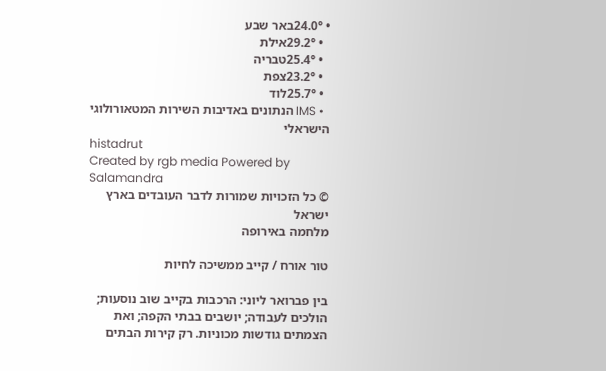• 24.0°באר שבע
  • 29.2°אילת
  • 25.4°טבריה
  • 23.2°צפת
  • 25.7°לוד
  • IMS הנתונים באדיבות השירות המטאורולוגי הישראלי
histadrut
Created by rgb media Powered by Salamandra
© כל הזכויות שמורות לדבר העובדים בארץ ישראל
מלחמה באירופה

טור אורח / קייב ממשיכה לחיות

בין פברואר ליוני: הרכבות בקייב שוב נוסעות; הולכים לעבודה; יושבים בבתי הקפה; ואת הצמתים גודשות מכוניות. רק קירות הבתים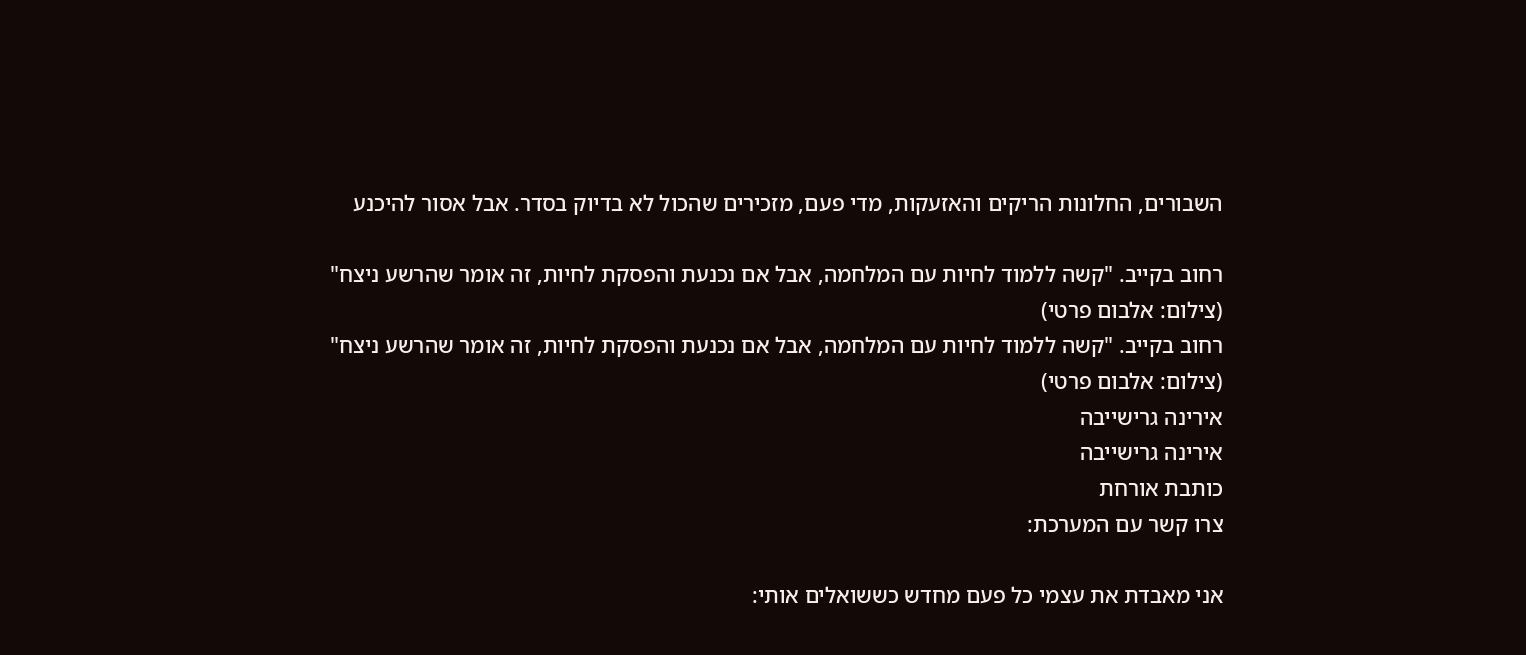השבורים, החלונות הריקים והאזעקות, מדי פעם, מזכירים שהכול לא בדיוק בסדר. אבל אסור להיכנע

רחוב בקייב. "קשה ללמוד לחיות עם המלחמה, אבל אם נכנעת והפסקת לחיות, זה אומר שהרשע ניצח" (צילום: אלבום פרטי)
רחוב בקייב. "קשה ללמוד לחיות עם המלחמה, אבל אם נכנעת והפסקת לחיות, זה אומר שהרשע ניצח" (צילום: אלבום פרטי)
אירינה גרישייבה
אירינה גרישייבה
כותבת אורחת
צרו קשר עם המערכת:

אני מאבדת את עצמי כל פעם מחדש כששואלים אותי: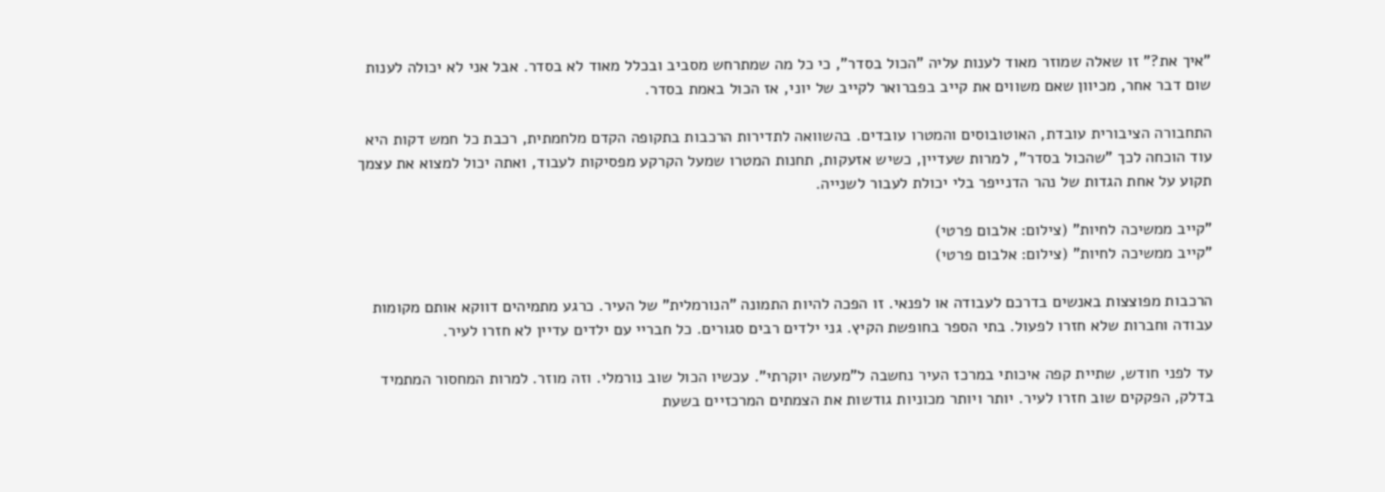"איך את?" זו שאלה שמוזר מאוד לענות עליה "הכול בסדר", כי כל מה שמתרחש מסביב ובכלל מאוד לא בסדר. אבל אני לא יכולה לענות שום דבר אחר, מכיוון שאם משווים את קייב בפברואר לקייב של יוני, אז הכול באמת בסדר.

התחבורה הציבורית עובדת, האוטובוסים והמטרו עובדים. בהשוואה לתדירות הרכבות בתקופה הקדם מלחמתית, רכבת כל חמש דקות היא עוד הוכחה לכך "שהכול בסדר", למרות שעדיין, כשיש אזעקות, תחנות המטרו שמעל הקרקע מפסיקות לעבוד, ואתה יכול למצוא את עצמך תקוע על אחת הגדות של נהר הדנייפר בלי יכולת לעבור לשנייה.

"קייב ממשיכה לחיות" (צילום: אלבום פרטי)
"קייב ממשיכה לחיות" (צילום: אלבום פרטי)

הרכבות מפוצצות באנשים בדרכם לעבודה או לפנאי. זו הפכה להיות התמונה "הנורמלית" של העיר. כרגע מתמיהים דווקא אותם מקומות עבודה וחברות שלא חזרו לפעול. בתי הספר בחופשת הקיץ. גני ילדים רבים סגורים. כל חבריי עם ילדים עדיין לא חזרו לעיר.

עד לפני חודש, שתיית קפה איכותי במרכז העיר נחשבה ל"מעשה יוקרתי". עכשיו הכול שוב נורמלי. וזה מוזר. למרות המחסור המתמיד בדלק, הפקקים שוב חזרו לעיר. יותר ויותר מכוניות גודשות את הצמתים המרכזיים בשעת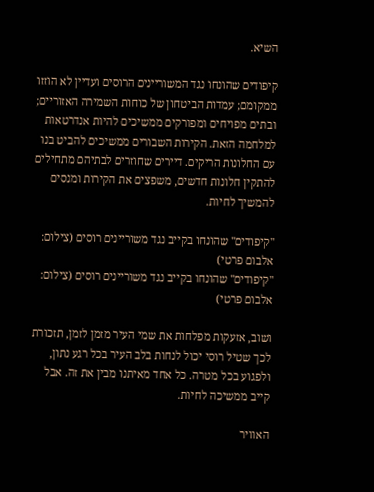השיא.

קיפודים שהונחו נגד המשוריינים הרוסים ועדיין לא הוזזו ממקומם; עמדות הביטחון של כוחות השמירה האזוריים; ובתים מפויחים ומפורקים ממשיכים להיות אנדרטאות למלחמה הזאת. הקירות השבורים ממשיכים להביט בנו עם החלונות הריקים. דיירים שחוזרים לבתיהם מתחילים להתקין חלונות חדשים, משפצים את הקירות ומנסים להמשיך לחיות.

"קיפודים" שהונחו בקייב נגד משוריינים רוסים (צילום: אלבום פרטי)
"קיפודים" שהונחו בקייב נגד משוריינים רוסים (צילום: אלבום פרטי)

ושוב, אזעקות מפלחות את שמי העיר מזמן לזמן, תזכורת לכך שטיל רוסי יכול לנחות בלב העיר בכל רגע נתון, ולפגוע בכל מטרה. כל אחד מאיתנו מבין את זה. אבל קייב ממשיכה לחיות.

האוויר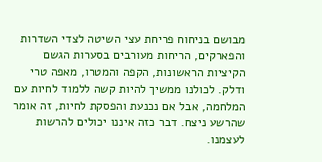מבושם בניחוח פריחת עצי השיטה לצדי השדרות והפארקים, הריחות מעורבים בסערות הגשם הקיציות הראשונות, הקפה והמטרו, מאפה טרי ודלק. לכולנו ממשיך להיות קשה ללמוד לחיות עם המלחמה, אבל אם נכנעת והפסקת לחיות, זה אומר שהרשע ניצח. דבר כזה איננו יכולים להרשות לעצמנו.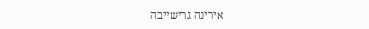אירינה גרישייבה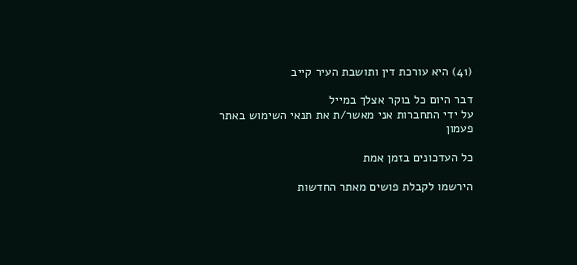(41) היא עורכת דין ותושבת העיר קייב

דבר היום כל בוקר אצלך במייל
על ידי התחברות אני מאשר/ת את תנאי השימוש באתר
פעמון

כל העדכונים בזמן אמת

הירשמו לקבלת פושים מאתר החדשות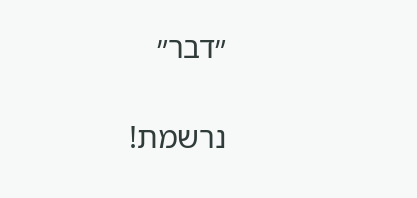״דבר״

נרשמת!